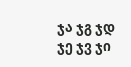ჯა ჯგ ჯდ ჯე ჯვ ჯი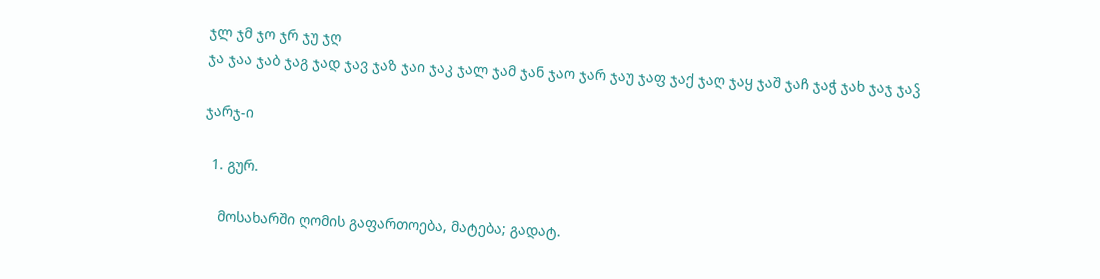ჯლ ჯმ ჯო ჯრ ჯუ ჯღ
ჯა ჯაა ჯაბ ჯაგ ჯად ჯავ ჯაზ ჯაი ჯაკ ჯალ ჯამ ჯან ჯაო ჯარ ჯაუ ჯაფ ჯაქ ჯაღ ჯაყ ჯაშ ჯაჩ ჯაჭ ჯახ ჯაჯ ჯაჴ

ჯარჯ-ი

  1. გურ.

    მოსახარში ღომის გაფართოება, მატება; გადატ.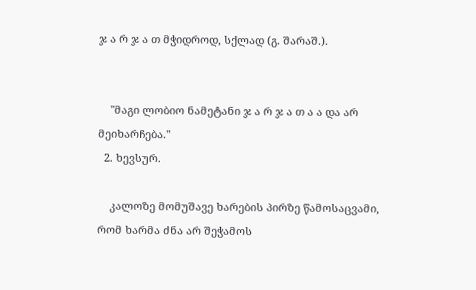ჯ ა რ ჯ ა თ მჭიდროდ, სქლად (გ. შარაშ.).


    "მაგი ლობიო ნამეტანი ჯ ა რ ჯ ა თ ა ა და არ მეიხარჩება."
  2. ხევსურ.

    კალოზე მომუშავე ხარების პირზე წამოსაცვამი, რომ ხარმა ძნა არ შეჭამოს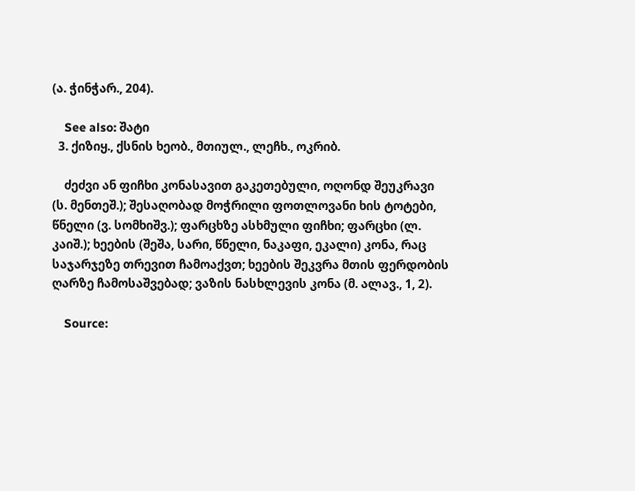(ა. ჭინჭარ., 204).

    See also: შატი
  3. ქიზიყ., ქსნის ხეობ., მთიულ., ლეჩხ., ოკრიბ.

    ძეძვი ან ფიჩხი კონასავით გაკეთებული, ოღონდ შეუკრავი (ს. მენთეშ.); შესაღობად მოჭრილი ფოთლოვანი ხის ტოტები, წნელი (ვ. სომხიშვ.); ფარცხზე ასხმული ფიჩხი; ფარცხი (ლ. კაიშ.); ხეების (შეშა, სარი, წნელი, ნაკაფი, ეკალი) კონა, რაც საჯარჯეზე თრევით ჩამოაქვთ; ხეების შეკვრა მთის ფერდობის ღარზე ჩამოსაშვებად; ვაზის ნასხლევის კონა (მ. ალავ., 1, 2).

    Source: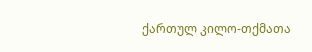ქართულ კილო-თქმათა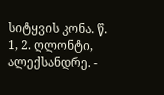სიტყვის კონა. წ. 1, 2. ღლონტი, ალექსანდრე. -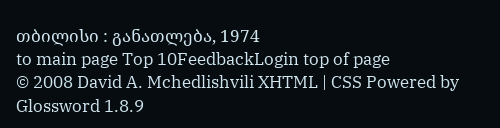თბილისი : განათლება, 1974
to main page Top 10FeedbackLogin top of page
© 2008 David A. Mchedlishvili XHTML | CSS Powered by Glossword 1.8.9